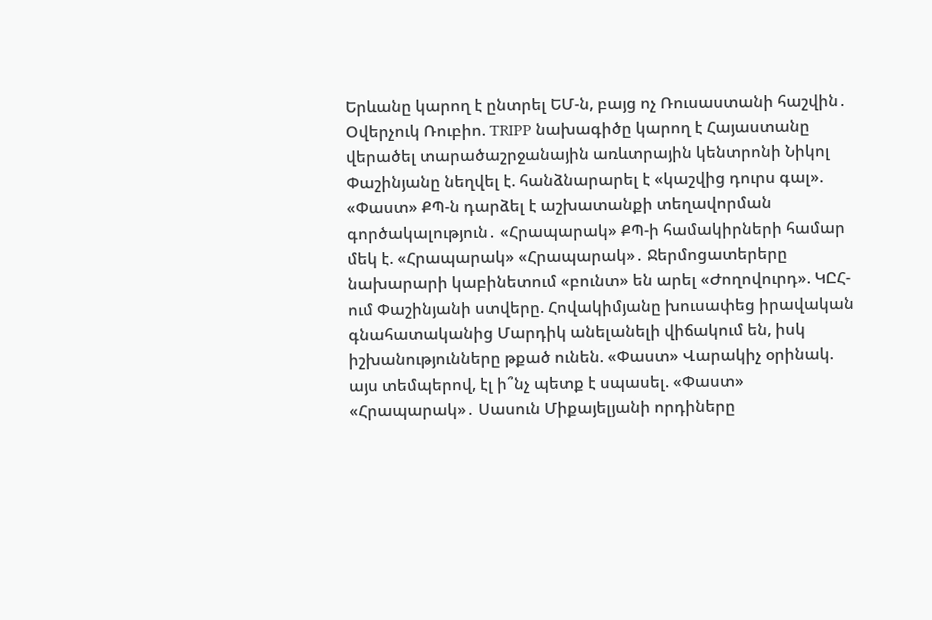Երևանը կարող է ընտրել ԵՄ-ն, բայց ոչ Ռուսաստանի հաշվին․ Օվերչուկ Ռուբիո. TRIPP նախագիծը կարող է Հայաստանը վերածել տարածաշրջանային առևտրային կենտրոնի Նիկոլ Փաշինյանը նեղվել է. հանձնարարել է «կաշվից դուրս գալ». «Փաստ» ՔՊ-ն դարձել է աշխատանքի տեղավորման գործակալություն․ «Հրապարակ» ՔՊ-ի համակիրների համար մեկ է. «Հրապարակ» «Հրապարակ»․ Ջերմոցատերերը նախարարի կաբինետում «բունտ» են արել «Ժողովուրդ». ԿԸՀ-ում Փաշինյանի ստվերը. Հովակիմյանը խուսափեց իրավական գնահատականից Մարդիկ անելանելի վիճակում են, իսկ իշխանությունները թքած ունեն. «Փաստ» Վարակիչ օրինակ. այս տեմպերով, էլ ի՞նչ պետք է սպասել. «Փաստ» «Հրապարակ»․ Սասուն Միքայելյանի որդիները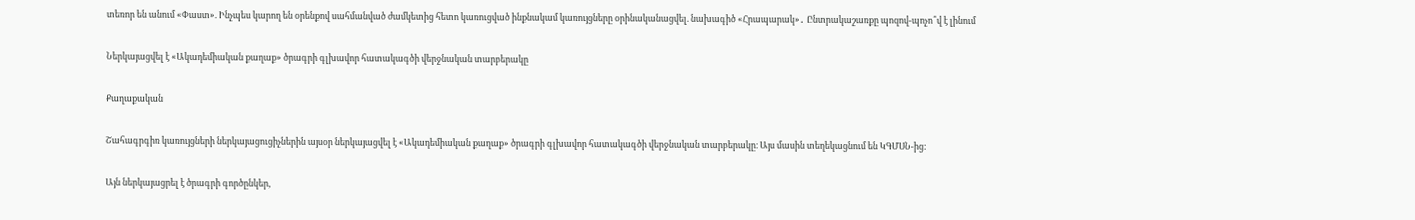տեռոր են անում «Փաստ». Ինչպես կարող են օրենքով սահմանված ժամկետից հետո կառուցված ինքնակամ կառույցները օրինականացվել. նախագիծ «Հրապարակ»․ Ընտրակաշառքը պոզով-պոչո՞վ է լինում

Ներկայացվել է «Ակադեմիական քաղաք» ծրագրի գլխավոր հատակագծի վերջնական տարբերակը

Քաղաքական

Շահագրգիռ կառույցների ներկայացուցիչներին այսօր ներկայացվել է «Ակադեմիական քաղաք» ծրագրի գլխավոր հատակագծի վերջնական տարբերակը։ Այս մասին տեղեկացնում են ԿԳՄՍՆ-ից:

Այն ներկայացրել է ծրագրի գործընկեր,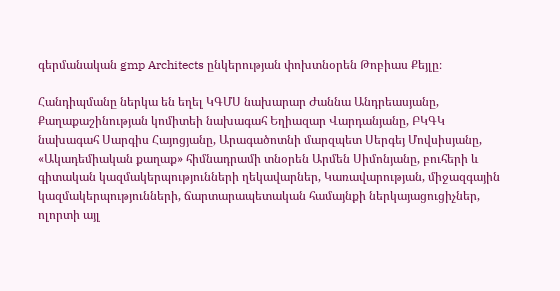գերմանական gmp Architects ընկերության փոխտնօրեն Թոբիաս Քեյլը։

Հանդիպմանը ներկա են եղել ԿԳՄՍ նախարար Ժաննա Անդրեասյանը, Քաղաքաշինության կոմիտեի նախագահ Եղիազար Վարդանյանը, ԲԿԳԿ նախագահ Սարգիս Հայոցյանը, Արագածոտնի մարզպետ Սերգեյ Մովսիսյանը, «Ակադեմիական քաղաք» հիմնադրամի տնօրեն Արմեն Սիմոնյանը, բուհերի և գիտական կազմակերպությունների ղեկավարներ, Կառավարության, միջազգային կազմակերպությունների, ճարտարապետական համայնքի ներկայացուցիչներ, ոլորտի այլ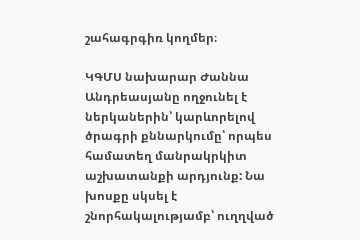շահագրգիռ կողմեր։

ԿԳՄՍ նախարար Ժաննա Անդրեասյանը ողջունել է ներկաներին՝ կարևորելով ծրագրի քննարկումը՝ որպես համատեղ մանրակրկիտ աշխատանքի արդյունք: Նա խոսքը սկսել է շնորհակալությամբ՝ ուղղված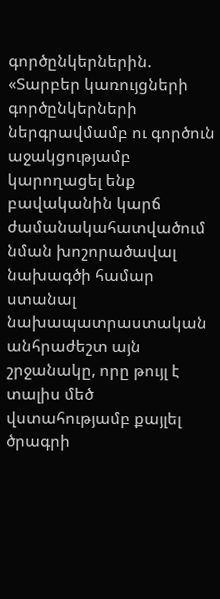գործընկերներին. «Տարբեր կառույցների գործընկերների ներգրավմամբ ու գործուն աջակցությամբ կարողացել ենք բավականին կարճ ժամանակահատվածում նման խոշորածավալ նախագծի համար ստանալ նախապատրաստական անհրաժեշտ այն շրջանակը, որը թույլ է տալիս մեծ վստահությամբ քայլել ծրագրի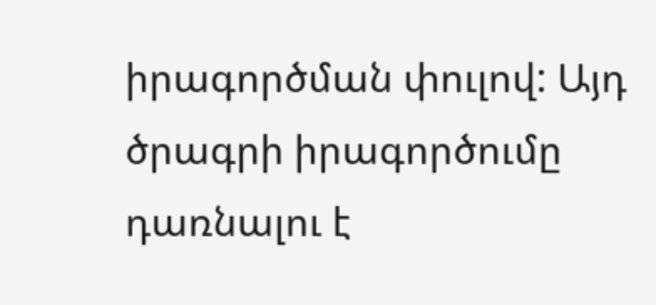իրագործման փուլով: Այդ ծրագրի իրագործումը դառնալու է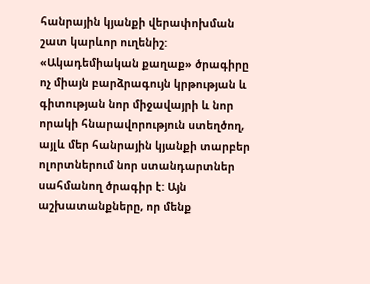հանրային կյանքի վերափոխման շատ կարևոր ուղենիշ: «Ակադեմիական քաղաք» ծրագիրը ոչ միայն բարձրագույն կրթության և գիտության նոր միջավայրի և նոր որակի հնարավորություն ստեղծող, այլև մեր հանրային կյանքի տարբեր ոլորտներում նոր ստանդարտներ սահմանող ծրագիր է: Այն աշխատանքները, որ մենք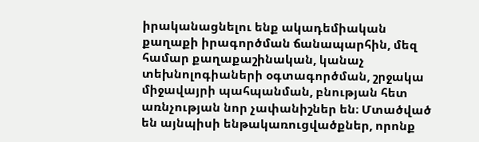իրականացնելու ենք ակադեմիական քաղաքի իրագործման ճանապարհին, մեզ համար քաղաքաշինական, կանաչ տեխնոլոգիաների օգտագործման, շրջակա միջավայրի պահպանման, բնության հետ առնչության նոր չափանիշներ են։ Մտածված են այնպիսի ենթակառուցվածքներ, որոնք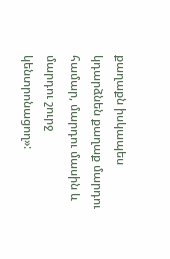քաղաքն իսկապես կդարձնեն քաղաք մարդու համար, մարդու մասին և մարդու շուրջ կենտրոնացող»: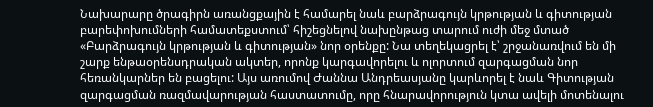Նախարարը ծրագիրն առանցքային է համարել նաև բարձրագույն կրթության և գիտության բարեփոխումների համատեքստում՝ հիշեցնելով նախընթաց տարում ուժի մեջ մտած «Բարձրագույն կրթության և գիտության» նոր օրենքը: Նա տեղեկացրել է՝ շրջանառվում են մի շարք ենթաօրենսդրական ակտեր, որոնք կարգավորելու և ոլորտում զարգացման նոր հեռանկարներ են բացելու: Այս առումով Ժաննա Անդրեասյանը կարևորել է նաև Գիտության զարգացման ռազմավարության հաստատումը, որը հնարավորություն կտա ավելի մոտենալու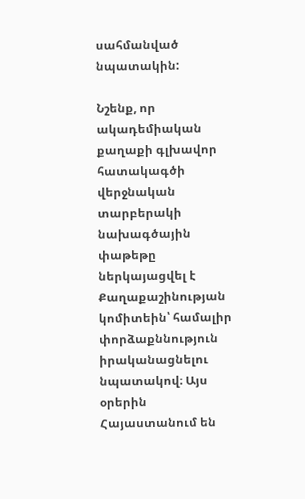սահմանված նպատակին:

Նշենք, որ ակադեմիական քաղաքի գլխավոր հատակագծի վերջնական տարբերակի նախագծային փաթեթը ներկայացվել է Քաղաքաշինության կոմիտեին՝ համալիր փորձաքննություն իրականացնելու նպատակով։ Այս օրերին Հայաստանում են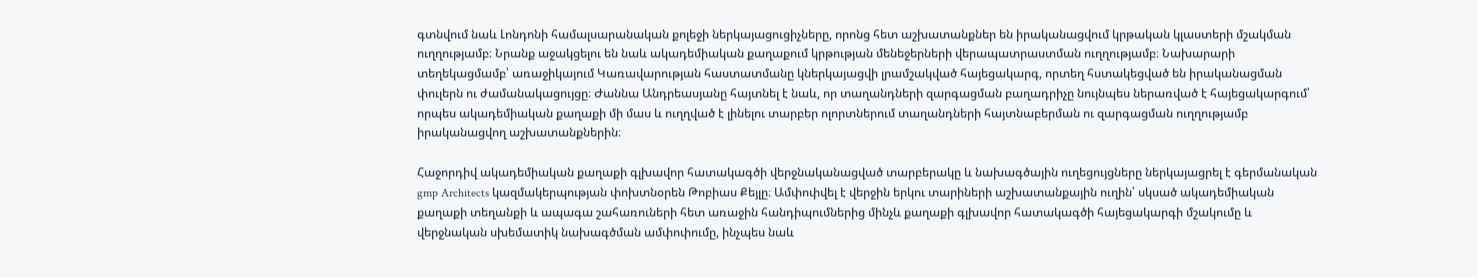գտնվում նաև Լոնդոնի համալսարանական քոլեջի ներկայացուցիչները, որոնց հետ աշխատանքներ են իրականացվում կրթական կլաստերի մշակման ուղղությամբ։ Նրանք աջակցելու են նաև ակադեմիական քաղաքում կրթության մենեջերների վերապատրաստման ուղղությամբ։ Նախարարի տեղեկացմամբ՝ առաջիկայում Կառավարության հաստատմանը կներկայացվի լրամշակված հայեցակարգ, որտեղ հստակեցված են իրականացման փուլերն ու ժամանակացույցը։ Ժաննա Անդրեասյանը հայտնել է նաև, որ տաղանդների զարգացման բաղադրիչը նույնպես ներառված է հայեցակարգում՝ որպես ակադեմիական քաղաքի մի մաս և ուղղված է լինելու տարբեր ոլորտներում տաղանդների հայտնաբերման ու զարգացման ուղղությամբ իրականացվող աշխատանքներին։

Հաջորդիվ ակադեմիական քաղաքի գլխավոր հատակագծի վերջնականացված տարբերակը և նախագծային ուղեցույցները ներկայացրել է գերմանական gmp Architects կազմակերպության փոխտնօրեն Թոբիաս Քեյլը։ Ամփոփվել է վերջին երկու տարիների աշխատանքային ուղին՝ սկսած ակադեմիական քաղաքի տեղանքի և ապագա շահառուների հետ առաջին հանդիպումներից մինչև քաղաքի գլխավոր հատակագծի հայեցակարգի մշակումը և վերջնական սխեմատիկ նախագծման ամփոփումը, ինչպես նաև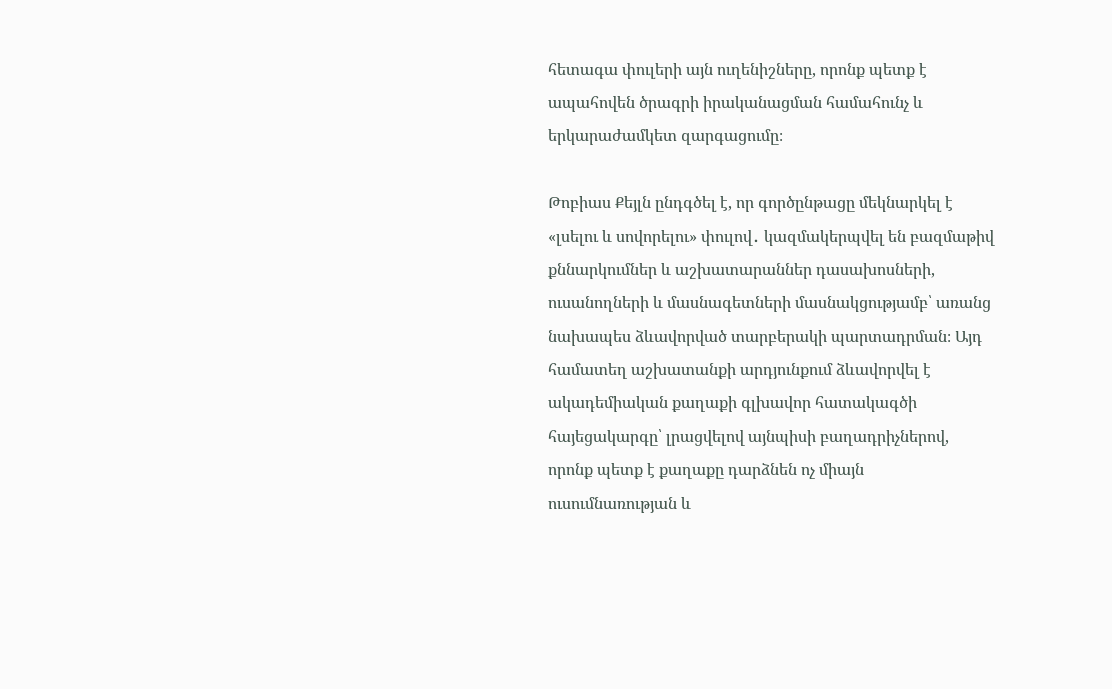հետագա փուլերի այն ուղենիշները, որոնք պետք է ապահովեն ծրագրի իրականացման համահունչ և երկարաժամկետ զարգացումը։

Թոբիաս Քեյլն ընդգծել է, որ գործընթացը մեկնարկել է «լսելու և սովորելու» փուլով․ կազմակերպվել են բազմաթիվ քննարկումներ և աշխատարաններ դասախոսների, ուսանողների և մասնագետների մասնակցությամբ՝ առանց նախապես ձևավորված տարբերակի պարտադրման։ Այդ համատեղ աշխատանքի արդյունքում ձևավորվել է ակադեմիական քաղաքի գլխավոր հատակագծի հայեցակարգը՝ լրացվելով այնպիսի բաղադրիչներով, որոնք պետք է քաղաքը դարձնեն ոչ միայն ուսումնառության և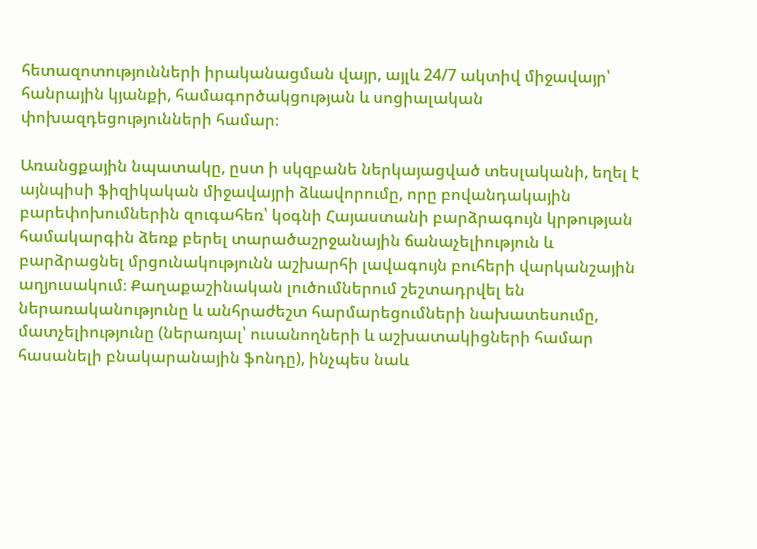հետազոտությունների իրականացման վայր, այլև 24/7 ակտիվ միջավայր՝ հանրային կյանքի, համագործակցության և սոցիալական փոխազդեցությունների համար։

Առանցքային նպատակը, ըստ ի սկզբանե ներկայացված տեսլականի, եղել է այնպիսի ֆիզիկական միջավայրի ձևավորումը, որը բովանդակային բարեփոխումներին զուգահեռ՝ կօգնի Հայաստանի բարձրագույն կրթության համակարգին ձեռք բերել տարածաշրջանային ճանաչելիություն և բարձրացնել մրցունակությունն աշխարհի լավագույն բուհերի վարկանշային աղյուսակում։ Քաղաքաշինական լուծումներում շեշտադրվել են ներառականությունը և անհրաժեշտ հարմարեցումների նախատեսումը, մատչելիությունը (ներառյալ՝ ուսանողների և աշխատակիցների համար հասանելի բնակարանային ֆոնդը), ինչպես նաև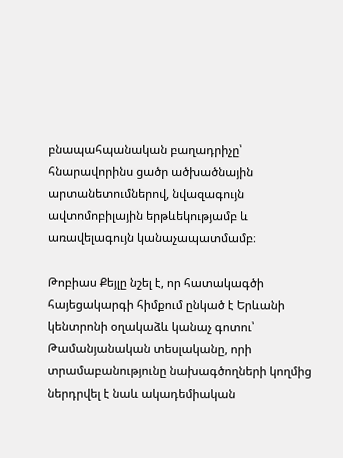բնապահպանական բաղադրիչը՝ հնարավորինս ցածր ածխածնային արտանետումներով, նվազագույն ավտոմոբիլային երթևեկությամբ և առավելագույն կանաչապատմամբ։

Թոբիաս Քեյլը նշել է, որ հատակագծի հայեցակարգի հիմքում ընկած է Երևանի կենտրոնի օղակաձև կանաչ գոտու՝ Թամանյանական տեսլականը, որի տրամաբանությունը նախագծողների կողմից ներդրվել է նաև ակադեմիական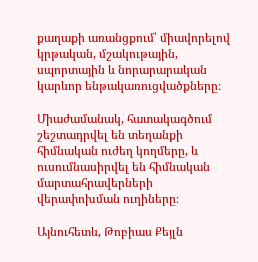քաղաքի առանցքում՝ միավորելով կրթական, մշակութային, սպորտային և նորարարական կարևոր ենթակառուցվածքները։

Միաժամանակ, հատակագծում շեշտադրվել են տեղանքի հիմնական ուժեղ կողմերը, և ուսումնասիրվել են հիմնական մարտահրավերների վերափոխման ուղիները։

Այնուհետև, Թոբիաս Քեյլն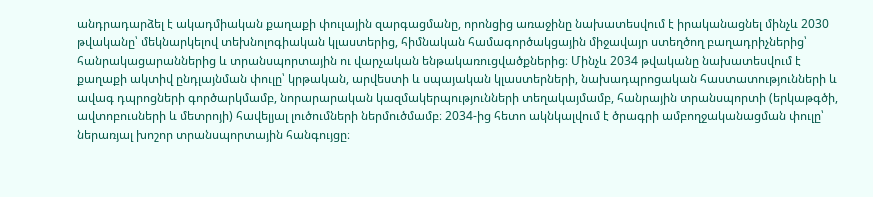անդրադարձել է ակադմիական քաղաքի փուլային զարգացմանը, որոնցից առաջինը նախատեսվում է իրականացնել մինչև 2030 թվականը՝ մեկնարկելով տեխնոլոգիական կլաստերից, հիմնական համագործակցային միջավայր ստեղծող բաղադրիչներից՝ հանրակացարաններից և տրանսպորտային ու վարչական ենթակառուցվածքներից։ Մինչև 2034 թվականը նախատեսվում է քաղաքի ակտիվ ընդլայնման փուլը՝ կրթական, արվեստի և սպայական կլաստերների, նախադպրոցական հաստատությունների և ավագ դպրոցների գործարկմամբ, նորարարական կազմակերպությունների տեղակայմամբ, հանրային տրանսպորտի (երկաթգծի, ավտոբուսների և մետրոյի) հավելյալ լուծումների ներմուծմամբ։ 2034-ից հետո ակնկալվում է ծրագրի ամբողջականացման փուլը՝ ներառյալ խոշոր տրանսպորտային հանգույցը։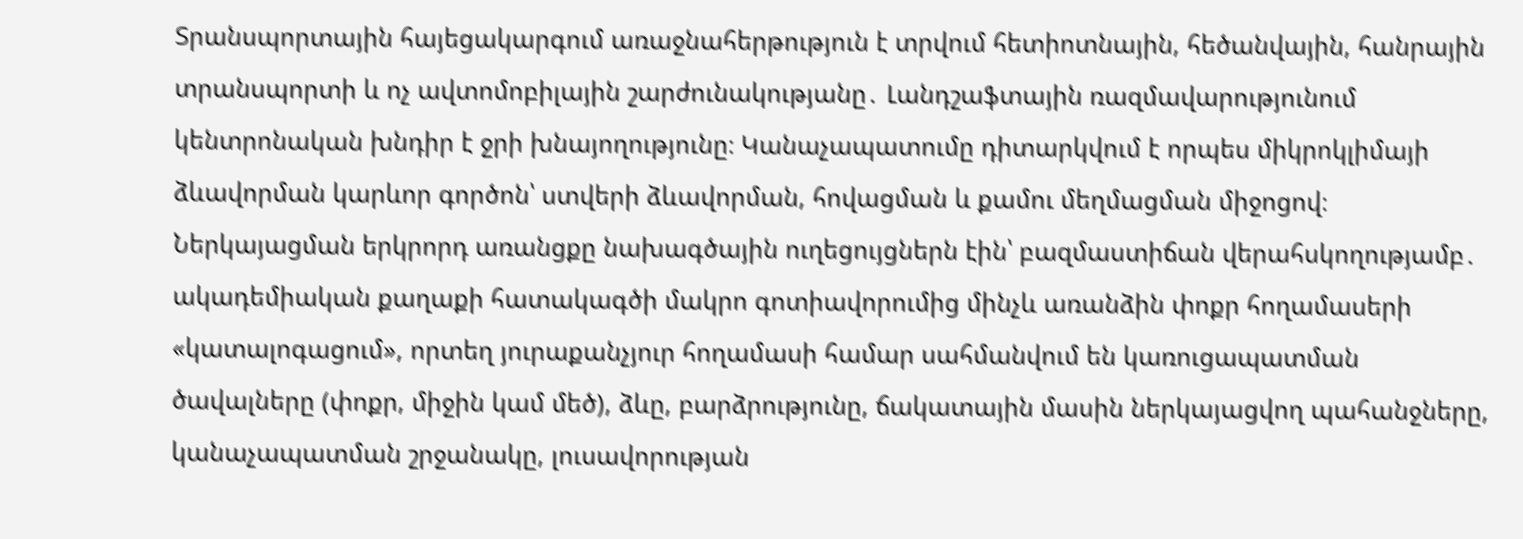Տրանսպորտային հայեցակարգում առաջնահերթություն է տրվում հետիոտնային, հեծանվային, հանրային տրանսպորտի և ոչ ավտոմոբիլային շարժունակությանը․ Լանդշաֆտային ռազմավարությունում կենտրոնական խնդիր է ջրի խնայողությունը։ Կանաչապատումը դիտարկվում է որպես միկրոկլիմայի ձևավորման կարևոր գործոն՝ ստվերի ձևավորման, հովացման և քամու մեղմացման միջոցով։ Ներկայացման երկրորդ առանցքը նախագծային ուղեցույցներն էին՝ բազմաստիճան վերահսկողությամբ․ ակադեմիական քաղաքի հատակագծի մակրո գոտիավորումից մինչև առանձին փոքր հողամասերի «կատալոգացում», որտեղ յուրաքանչյուր հողամասի համար սահմանվում են կառուցապատման ծավալները (փոքր, միջին կամ մեծ), ձևը, բարձրությունը, ճակատային մասին ներկայացվող պահանջները, կանաչապատման շրջանակը, լուսավորության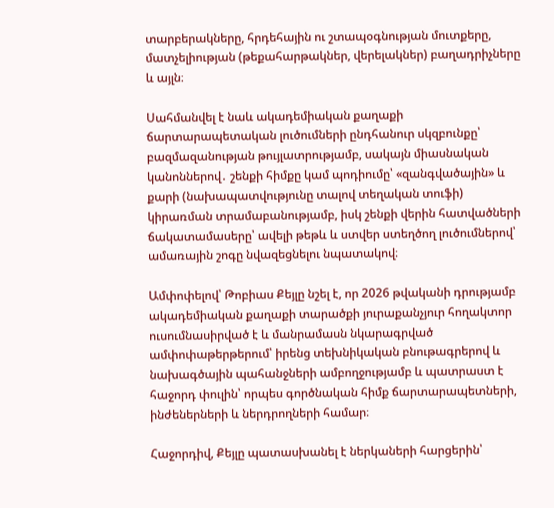տարբերակները, հրդեհային ու շտապօգնության մուտքերը, մատչելիության (թեքահարթակներ, վերելակներ) բաղադրիչները և այլն։

Սահմանվել է նաև ակադեմիական քաղաքի ճարտարապետական լուծումների ընդհանուր սկզբունքը՝ բազմազանության թույլատրությամբ, սակայն միասնական կանոններով․ շենքի հիմքը կամ պոդիումը՝ «զանգվածային» և քարի (նախապատվությունը տալով տեղական տուֆի) կիրառման տրամաբանությամբ, իսկ շենքի վերին հատվածների ճակատամասերը՝ ավելի թեթև և ստվեր ստեղծող լուծումներով՝ ամառային շոգը նվազեցնելու նպատակով։

Ամփոփելով՝ Թոբիաս Քեյլը նշել է, որ 2026 թվականի դրությամբ ակադեմիական քաղաքի տարածքի յուրաքանչյուր հողակտոր ուսումնասիրված է և մանրամասն նկարագրված ամփոփաթերթերում՝ իրենց տեխնիկական բնութագրերով և նախագծային պահանջների ամբողջությամբ և պատրաստ է հաջորդ փուլին՝ որպես գործնական հիմք ճարտարապետների, ինժեներների և ներդրողների համար։

Հաջորդիվ, Քեյլը պատասխանել է ներկաների հարցերին՝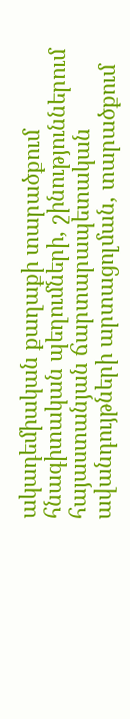ակադեմիական քաղաքի տարածքում հնագիտական պեղումների, շինություններում հայաստանյան ճարտարապետական ավանդույթների արտացոլման, տարածքում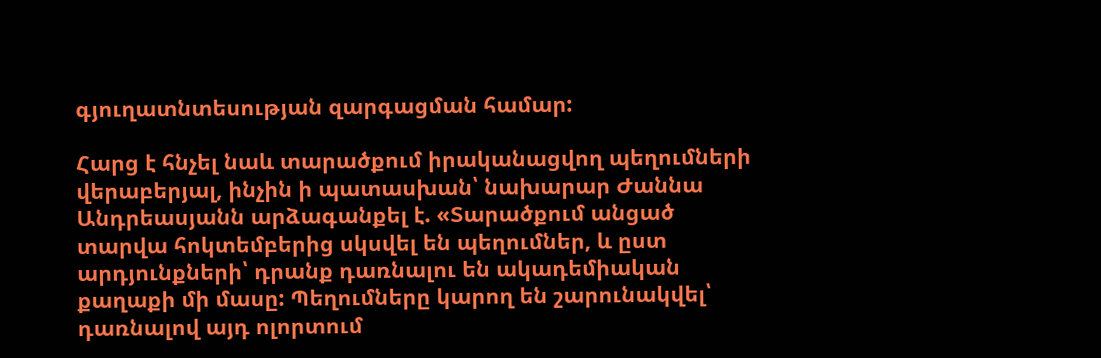գյուղատնտեսության զարգացման համար:

Հարց է հնչել նաև տարածքում իրականացվող պեղումների վերաբերյալ, ինչին ի պատասխան՝ նախարար Ժաննա Անդրեասյանն արձագանքել է. «Տարածքում անցած տարվա հոկտեմբերից սկսվել են պեղումներ, և ըստ արդյունքների՝ դրանք դառնալու են ակադեմիական քաղաքի մի մասը: Պեղումները կարող են շարունակվել՝ դառնալով այդ ոլորտում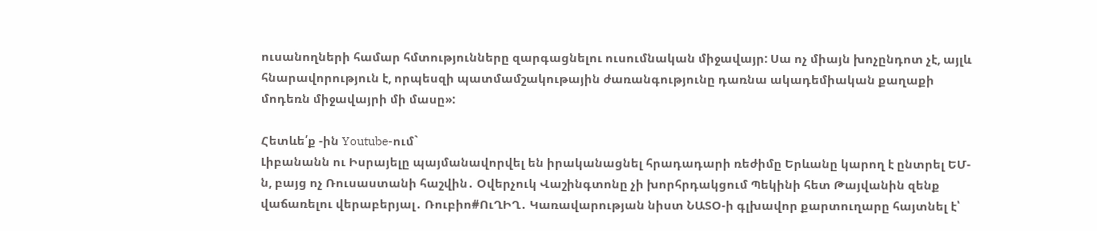ուսանողների համար հմտությունները զարգացնելու ուսումնական միջավայր: Սա ոչ միայն խոչընդոտ չէ, այլև հնարավորություն է, որպեսզի պատմամշակութային ժառանգությունը դառնա ակադեմիական քաղաքի մոդեռն միջավայրի մի մասը»:

Հետևե՛ք -ին Youtube-ում`
Լիբանանն ու Իսրայելը պայմանավորվել են իրականացնել հրադադարի ռեժիմը Երևանը կարող է ընտրել ԵՄ-ն, բայց ոչ Ռուսաստանի հաշվին․ Օվերչուկ Վաշինգտոնը չի խորհրդակցում Պեկինի հետ Թայվանին զենք վաճառելու վերաբերյալ․ Ռուբիո#ՈւՂԻՂ․ Կառավարության նիստ ՆԱՏՕ-ի գլխավոր քարտուղարը հայտնել է՝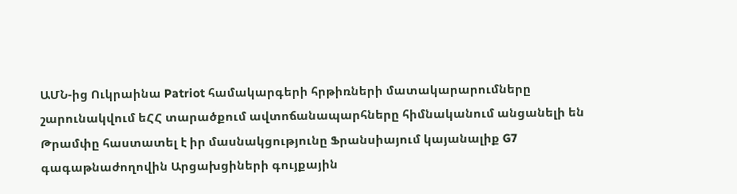ԱՄՆ-ից Ուկրաինա Patriot համակարգերի հրթիռների մատակարարումները շարունակվում եՀՀ տարածքում ավտոճանապարհները հիմնականում անցանելի են Թրամփը հաստատել է իր մասնակցությունը Ֆրանսիայում կայանալիք G7 գագաթնաժողովին Արցախցիների գույքային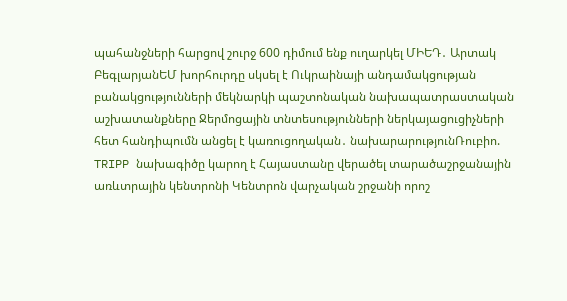պահանջների հարցով շուրջ 600 դիմում ենք ուղարկել ՄԻԵԴ․ Արտակ ԲեգլարյանԵՄ խորհուրդը սկսել է Ուկրաինայի անդամակցության բանակցությունների մեկնարկի պաշտոնական նախապատրաստական աշխատանքները Ջերմոցային տնտեսությունների ներկայացուցիչների հետ հանդիպումն անցել է կառուցողական․ նախարարությունՌուբիո. TRIPP նախագիծը կարող է Հայաստանը վերածել տարածաշրջանային առևտրային կենտրոնի Կենտրոն վարչական շրջանի որոշ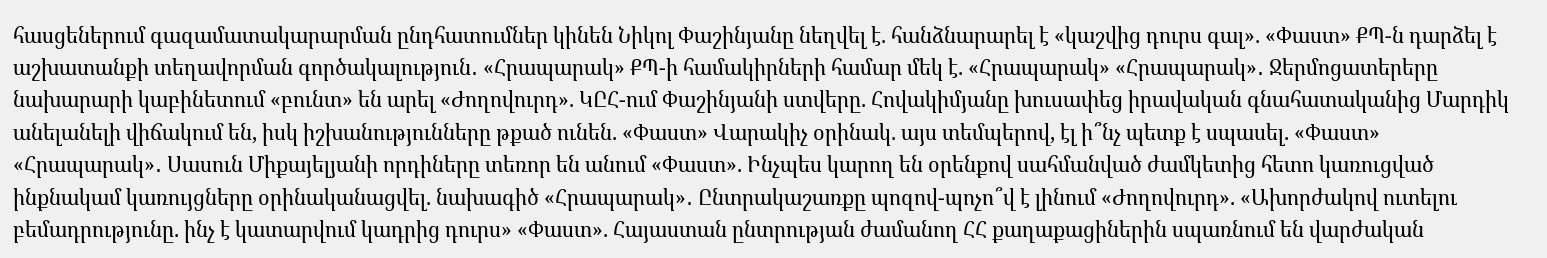հասցեներում գազամատակարարման ընդհատումներ կինեն Նիկոլ Փաշինյանը նեղվել է. հանձնարարել է «կաշվից դուրս գալ». «Փաստ» ՔՊ-ն դարձել է աշխատանքի տեղավորման գործակալություն․ «Հրապարակ» ՔՊ-ի համակիրների համար մեկ է. «Հրապարակ» «Հրապարակ»․ Ջերմոցատերերը նախարարի կաբինետում «բունտ» են արել «Ժողովուրդ». ԿԸՀ-ում Փաշինյանի ստվերը. Հովակիմյանը խուսափեց իրավական գնահատականից Մարդիկ անելանելի վիճակում են, իսկ իշխանությունները թքած ունեն. «Փաստ» Վարակիչ օրինակ. այս տեմպերով, էլ ի՞նչ պետք է սպասել. «Փաստ» «Հրապարակ»․ Սասուն Միքայելյանի որդիները տեռոր են անում «Փաստ». Ինչպես կարող են օրենքով սահմանված ժամկետից հետո կառուցված ինքնակամ կառույցները օրինականացվել. նախագիծ «Հրապարակ»․ Ընտրակաշառքը պոզով-պոչո՞վ է լինում «Ժողովուրդ». «Ախորժակով ուտելու բեմադրությունը. ինչ է կատարվում կադրից դուրս» «Փաստ». Հայաստան ընտրության ժամանող ՀՀ քաղաքացիներին սպառնում են վարժական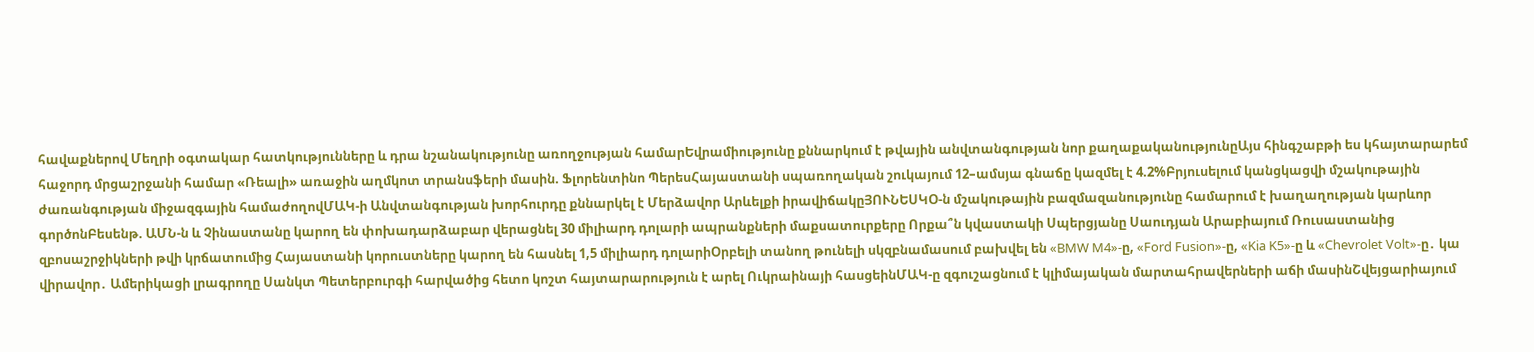հավաքներով Մեղրի օգտակար հատկությունները և դրա նշանակությունը առողջության համարԵվրամիությունը քննարկում է թվային անվտանգության նոր քաղաքականությունըԱյս հինգշաբթի ես կհայտարարեմ հաջորդ մրցաշրջանի համար «Ռեալի» առաջին աղմկոտ տրանսֆերի մասին. Ֆլորենտինո ՊերեսՀայաստանի սպառողական շուկայում 12–ամսյա գնաճը կազմել է 4.2%Բրյուսելում կանցկացվի մշակութային ժառանգության միջազգային համաժողովՄԱԿ-ի Անվտանգության խորհուրդը քննարկել է Մերձավոր Արևելքի իրավիճակըՅՈՒՆԵՍԿՕ-ն մշակութային բազմազանությունը համարում է խաղաղության կարևոր գործոնԲեսենթ. ԱՄՆ-ն և Չինաստանը կարող են փոխադարձաբար վերացնել 30 միլիարդ դոլարի ապրանքների մաքսատուրքերը Որքա՞ն կվաստակի Սպերցյանը Սաուդյան Արաբիայում Ռուսաստանից զբոսաշրջիկների թվի կրճատումից Հայաստանի կորուստները կարող են հասնել 1,5 միլիարդ դոլարիՕրբելի տանող թունելի սկզբնամասում բախվել են «BMW M4»-ը, «Ford Fusion»-ը, «Kia K5»-ը և «Chevrolet Volt»-ը․ կա վիրավոր․ Ամերիկացի լրագրողը Սանկտ Պետերբուրգի հարվածից հետո կոշտ հայտարարություն է արել Ուկրաինայի հասցեինՄԱԿ-ը զգուշացնում է կլիմայական մարտահրավերների աճի մասինՇվեյցարիայում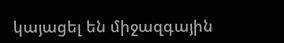կայացել են միջազգային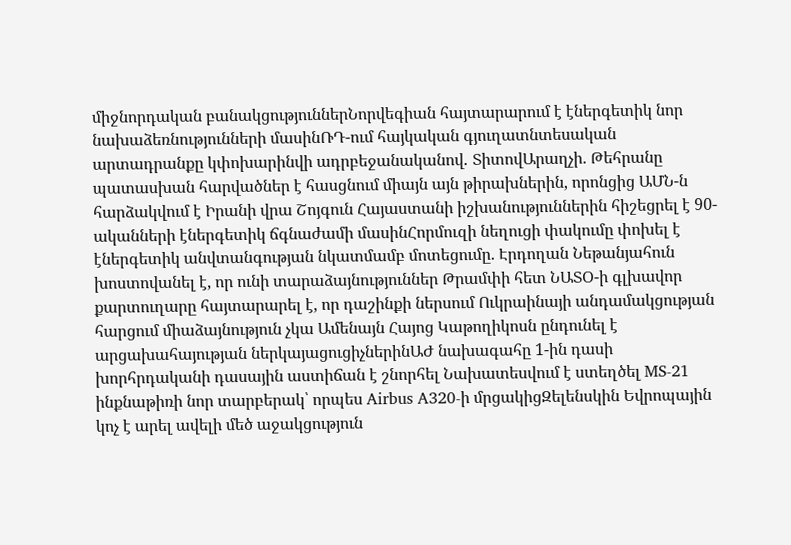միջնորդական բանակցություններՆորվեգիան հայտարարում է էներգետիկ նոր նախաձեռնությունների մասինՌԴ-ում հայկական գյուղատնտեսական արտադրանքը կփոխարինվի ադրբեջանականով․ ՏիտովԱրաղչի. Թեհրանը պատասխան հարվածներ է հասցնում միայն այն թիրախներին, որոնցից ԱՄՆ-ն հարձակվում է Իրանի վրա Շոյգուն Հայաստանի իշխանություններին հիշեցրել է 90-ականների էներգետիկ ճգնաժամի մասինՀորմուզի նեղուցի փակումը փոխել է էներգետիկ անվտանգության նկատմամբ մոտեցումը. Էրդողան Նեթանյահուն խոստովանել է, որ ունի տարաձայնություններ Թրամփի հետ ՆԱՏՕ-ի գլխավոր քարտուղարը հայտարարել է, որ դաշինքի ներսում Ուկրաինայի անդամակցության հարցում միաձայնություն չկա Ամենայն Հայոց Կաթողիկոսն ընդունել է արցախահայության ներկայացուցիչներինԱԺ նախագահը 1-ին դասի խորհրդականի դասային աստիճան է շնորհել Նախատեսվում է ստեղծել MS-21 ինքնաթիռի նոր տարբերակ՝ որպես Airbus A320-ի մրցակիցԶելենսկին Եվրոպային կոչ է արել ավելի մեծ աջակցություն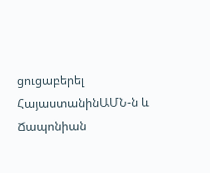ցուցաբերել ՀայաստանինԱՄՆ-ն և Ճապոնիան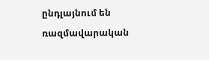ընդլայնում են ռազմավարական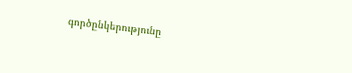գործընկերությունը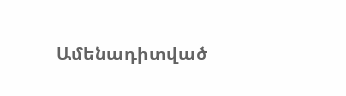Ամենադիտված